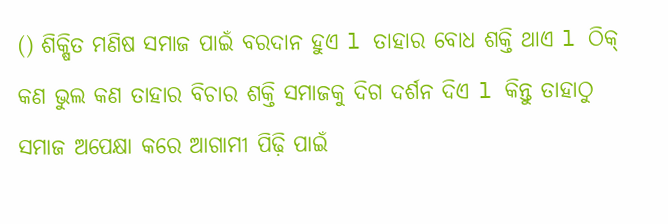() ଶିକ୍ଷିତ ମଣିଷ ସମାଜ ପାଇଁ ବରଦାନ ହୁଏ l ତାହାର ବୋଧ ଶକ୍ତି ଥାଏ l ଠିକ୍ କଣ ଭୁଲ କଣ ତାହାର ବିଚାର ଶକ୍ତି ସମାଜକୁ ଦିଗ ଦର୍ଶନ ଦିଏ l କିନ୍ତୁ ତାହାଠୁ ସମାଜ ଅପେକ୍ଷା କରେ ଆଗାମୀ ପିଢ଼ି ପାଇଁ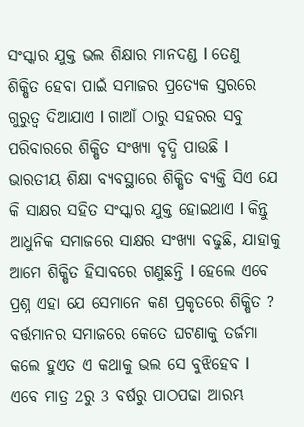ସଂସ୍କାର ଯୁକ୍ତ ଭଲ ଶିକ୍ଷାର ମାନଦଣ୍ଡ l ତେଣୁ ଶିକ୍ଷିତ ହେବା ପାଇଁ ସମାଜର ପ୍ରତ୍ୟେକ ସ୍ତରରେ ଗୁରୁତ୍ଵ ଦିଆଯାଏ l ଗାଆଁ ଠାରୁ ସହରର ସବୁ ପରିବାରରେ ଶିକ୍ଷିତ ସଂଖ୍ୟା ବୃଦ୍ଧି ପାଉଛି l ଭାରତୀୟ ଶିକ୍ଷା ବ୍ୟବସ୍ଥାରେ ଶିକ୍ଷିତ ବ୍ୟକ୍ତି ସିଏ ଯେ କି ସାକ୍ଷର ସହିତ ସଂସ୍କାର ଯୁକ୍ତ ହୋଇଥାଏ l କିନ୍ତୁ ଆଧୁନିକ ସମାଜରେ ସାକ୍ଷର ସଂଖ୍ୟା ବଢୁଛି, ଯାହାକୁ ଆମେ ଶିକ୍ଷିତ ହିସାବରେ ଗଣୁଛନ୍ତି l ହେଲେ ଏବେ ପ୍ରଶ୍ନ ଏହା ଯେ ସେମାନେ କଣ ପ୍ରକୃତରେ ଶିକ୍ଷିତ ?
ବର୍ତ୍ତମାନର ସମାଜରେ କେତେ ଘଟଣାକୁ ତର୍ଜମା କଲେ ହୁଏତ ଏ କଥାକୁ ଭଲ ସେ ବୁଝିହେବ l ଏବେ ମାତ୍ର 2ରୁ 3 ବର୍ଷରୁ ପାଠପଢା ଆରମ୍ଭ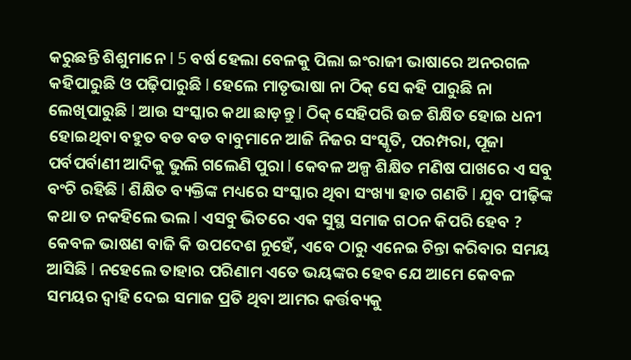କରୁଛନ୍ତି ଶିଶୁମାନେ l 5 ବର୍ଷ ହେଲା ବେଳକୁ ପିଲା ଇଂରାଜୀ ଭାଷାରେ ଅନରଗଳ କହିପାରୁଛି ଓ ପଢ଼ିପାରୁଛି l ହେଲେ ମାତୃଭାଷା ନା ଠିକ୍ ସେ କହି ପାରୁଛି ନା ଲେଖିପାରୁଛି l ଆଉ ସଂସ୍କାର କଥା ଛାଡ଼ନ୍ତୁ l ଠିକ୍ ସେହିପରି ଉଚ୍ଚ ଶିକ୍ଷିତ ହୋଇ ଧନୀ ହୋଇଥିବା ବହୁତ ବଡ ବଡ ବାବୁମାନେ ଆଜି ନିଜର ସଂସ୍କୃତି, ପରମ୍ପରା, ପୂଜା ପର୍ବପର୍ବାଣୀ ଆଦିକୁ ଭୁଲି ଗଲେଣି ପୁରା l କେବଳ ଅଳ୍ପ ଶିକ୍ଷିତ ମଣିଷ ପାଖରେ ଏ ସବୁ ବଂଚି ରହିଛି l ଶିକ୍ଷିତ ବ୍ୟକ୍ତିଙ୍କ ମଧ୍ୟରେ ସଂସ୍କାର ଥିବା ସଂଖ୍ୟା ହାତ ଗଣତି l ଯୁବ ପୀଢ଼ିଙ୍କ କଥା ତ ନକହିଲେ ଭଲ l ଏସବୁ ଭିତରେ ଏକ ସୁସ୍ଥ ସମାଜ ଗଠନ କିପରି ହେବ ? କେବଳ ଭାଷଣ ବାଜି କି ଉପଦେଶ ନୁହେଁ, ଏବେ ଠାରୁ ଏନେଇ ଚିନ୍ତା କରିବାର ସମୟ ଆସିଛି l ନହେଲେ ତାହାର ପରିଣାମ ଏତେ ଭୟଙ୍କର ହେବ ଯେ ଆମେ କେବଳ ସମୟର ଦ୍ୱାହି ଦେଇ ସମାଜ ପ୍ରତି ଥିବା ଆମର କର୍ତ୍ତବ୍ୟକୁ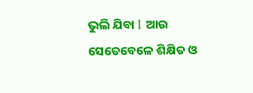ଭୁଲି ଯିବା l ଆଉ ସେତେବେଳେ ଶିକ୍ଷିତ ଓ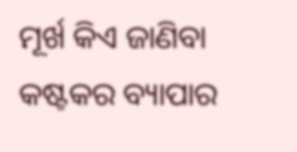ମୂର୍ଖ କିଏ ଜାଣିବା କଷ୍ଟକର ବ୍ୟାପାର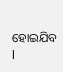ହୋଇଯିବ l